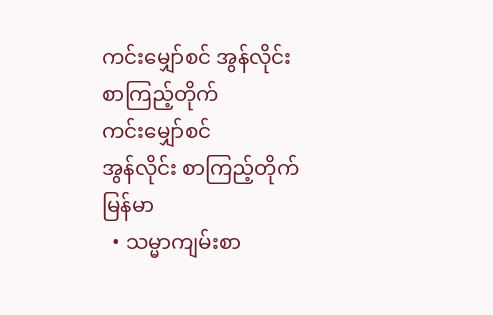ကင်းမျှော်စင် အွန်လိုင်း စာကြည့်တိုက်
ကင်းမျှော်စင်
အွန်လိုင်း စာကြည့်တိုက်
မြန်မာ
  • သမ္မာကျမ်းစာ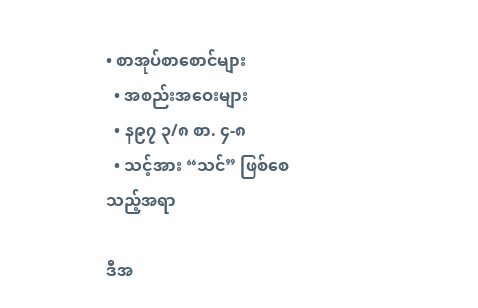• စာအုပ်စာစောင်များ
  • အစည်းအဝေးများ
  • န၉၇ ၃/၈ စာ. ၄-၈
  • သင့်အား “သင်” ဖြစ်စေသည့်အရာ

ဒီအ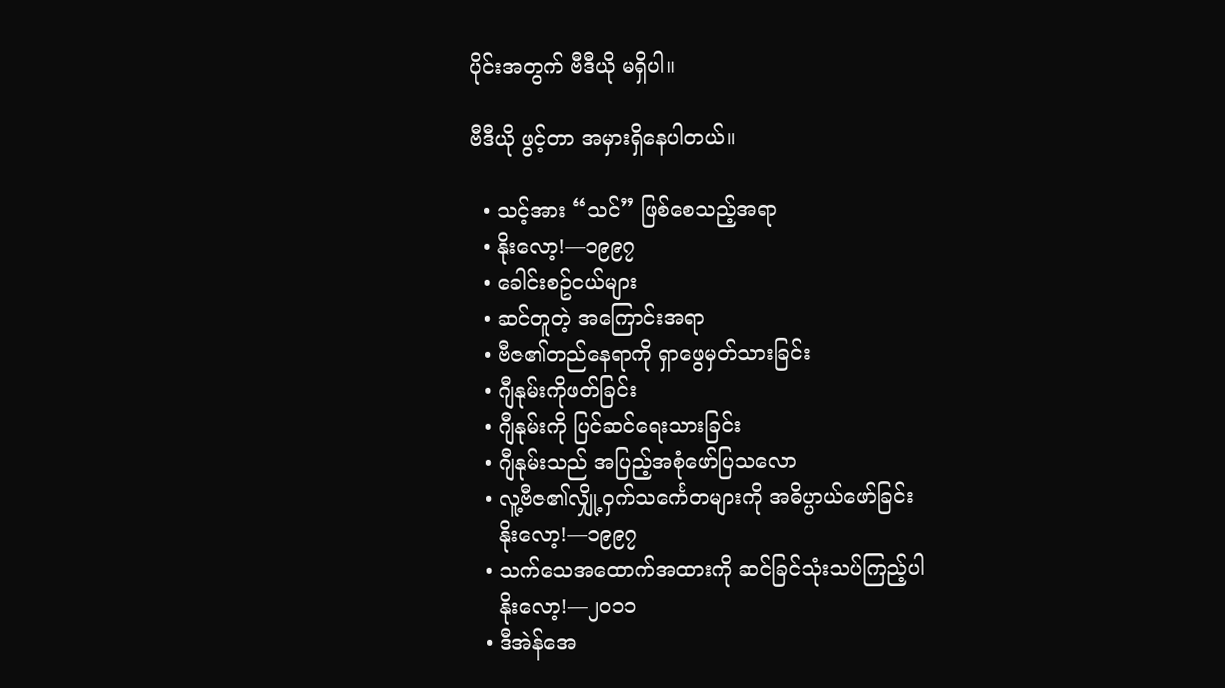ပိုင်းအတွက် ဗီဒီယို မရှိပါ။

ဗီဒီယို ဖွင့်တာ အမှားရှိနေပါတယ်။

  • သင့်အား “သင်” ဖြစ်စေသည့်အရာ
  • နိုးလော့!—၁၉၉၇
  • ခေါင်းစဥ်ငယ်များ
  • ဆင်တူတဲ့ အကြောင်းအရာ
  • ဗီဇ၏တည်နေရာကို ရှာဖွေမှတ်သားခြင်း
  • ဂျီနုမ်းကိုဖတ်ခြင်း
  • ဂျီနုမ်းကို ပြင်ဆင်ရေးသားခြင်း
  • ဂျီနုမ်းသည် အပြည့်အစုံဖော်ပြသလော
  • လူ့ဗီဇ၏လျှို့ဝှက်သင်္ကေတများကို အဓိပ္ပာယ်ဖော်ခြင်း
    နိုးလော့!—၁၉၉၇
  • သက်သေအထောက်အထားကို ဆင်ခြင်သုံးသပ်ကြည့်ပါ
    နိုးလော့!—၂၀၁၁
  • ဒီအဲန်အေ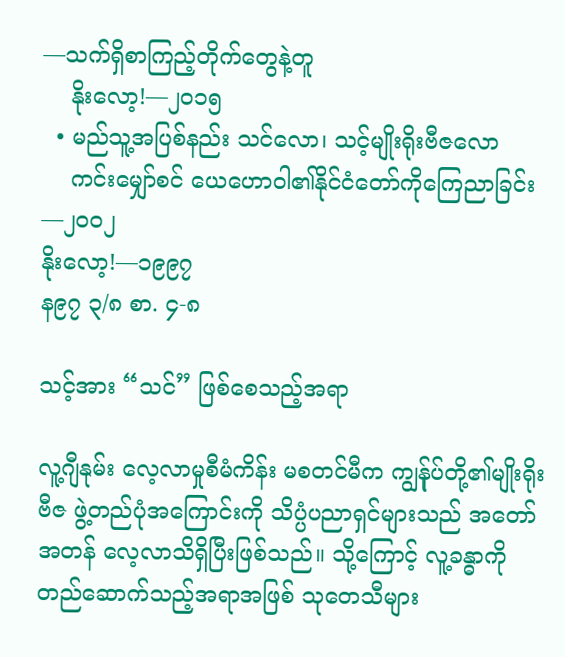—သက်ရှိစာကြည့်တိုက်တွေနဲ့တူ
    နိုးလော့!—၂၀၁၅
  • မည်သူ့အပြစ်နည်း သင်လော၊ သင့်မျိုးရိုးဗီဇလော
    ကင်းမျှော်စင် ယေဟောဝါ၏နိုင်ငံတော်ကိုကြေညာခြင်း—၂၀၀၂
နိုးလော့!—၁၉၉၇
န၉၇ ၃/၈ စာ. ၄-၈

သင့်အား “သင်” ဖြစ်စေသည့်အရာ

လူ့ဂျီနုမ်း လေ့လာမှုစီမံကိန်း မစတင်မီက ကျွန်ုပ်တို့၏မျိုးရိုးဗီဇ ဖွဲ့တည်ပုံအကြောင်းကို သိပ္ပံပညာရှင်များသည် အတော်အတန် လေ့လာသိရှိပြီးဖြစ်သည်။ သို့ကြောင့် လူ့ခန္ဓာကို တည်ဆောက်သည့်အရာအဖြစ် သုတေသီများ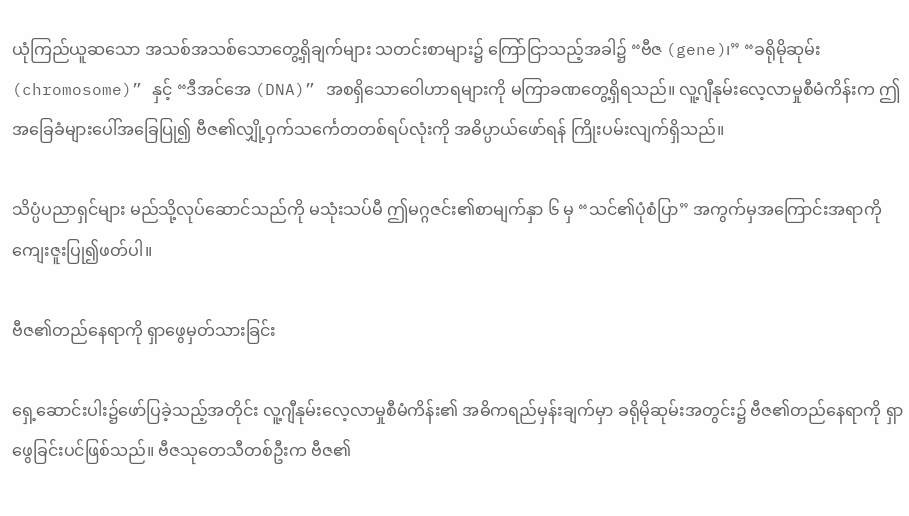ယုံကြည်ယူဆသော အသစ်အသစ်သောတွေ့ရှိချက်များ သတင်းစာများ၌ ကြော်ငြာသည့်အခါ၌ “ဗီဇ (gene)၊” “ခရိုမိုဆုမ်း (chromosome)” နှင့် “ဒီအင်အေ (DNA)” အစရှိသောဝေါဟာရများကို မကြာခဏတွေ့ရှိရသည်။ လူ့ဂျီနုမ်းလေ့လာမှုစီမံကိန်းက ဤအခြေခံများပေါ်အခြေပြု၍ ဗီဇ၏လျှို့ဝှက်သင်္ကေတတစ်ရပ်လုံးကို အဓိပ္ပာယ်ဖော်ရန် ကြိုးပမ်းလျက်ရှိသည်။

သိပ္ပံပညာရှင်များ မည်သို့လုပ်ဆောင်သည်ကို မသုံးသပ်မီ ဤမဂ္ဂဇင်း၏စာမျက်နှာ ၆ မှ “သင်၏ပုံစံပြာ” အကွက်မှအကြောင်းအရာကို ကျေးဇူးပြု၍ဖတ်ပါ။

ဗီဇ၏တည်နေရာကို ရှာဖွေမှတ်သားခြင်း

ရှေ့ဆောင်းပါး၌ဖော်ပြခဲ့သည့်အတိုင်း လူ့ဂျီနုမ်းလေ့လာမှုစီမံကိန်း၏ အဓိကရည်မှန်းချက်မှာ ခရိုမိုဆုမ်းအတွင်း၌ ဗီဇ၏တည်နေရာကို ရှာဖွေခြင်းပင်ဖြစ်သည်။ ဗီဇသုတေသီတစ်ဦးက ဗီဇ၏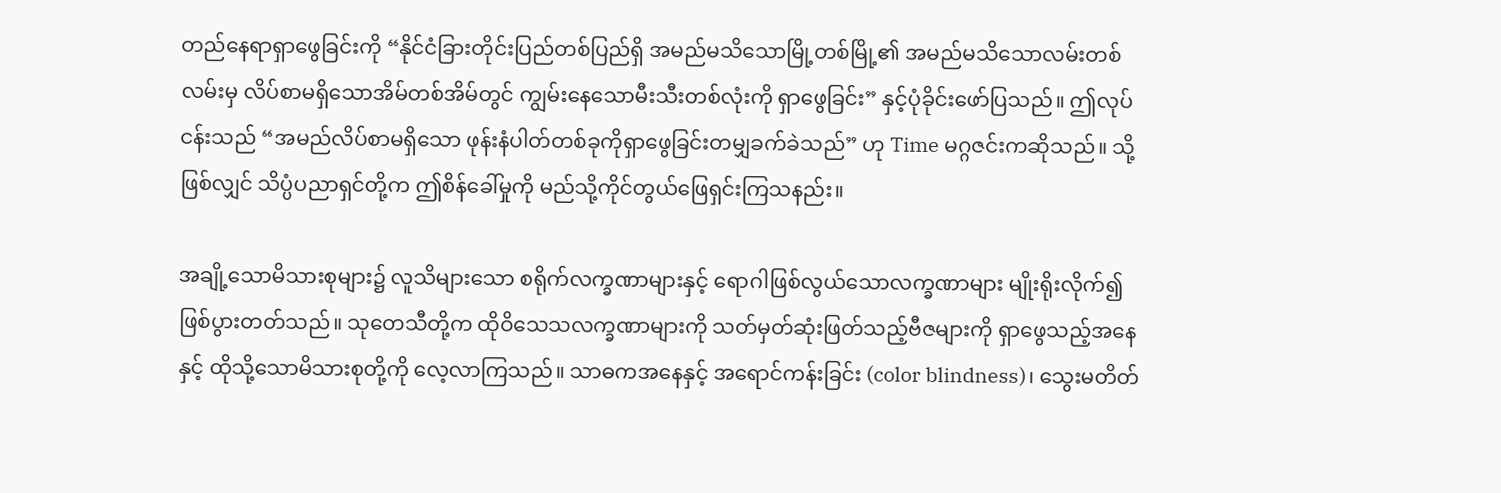တည်နေရာရှာဖွေခြင်းကို “နိုင်ငံခြားတိုင်းပြည်တစ်ပြည်ရှိ အမည်မသိသောမြို့တစ်မြို့၏ အမည်မသိသောလမ်းတစ်လမ်းမှ လိပ်စာမရှိသောအိမ်တစ်အိမ်တွင် ကျွမ်းနေသောမီးသီးတစ်လုံးကို ရှာဖွေခြင်း” နှင့်ပုံခိုင်းဖော်ပြသည်။ ဤလုပ်ငန်းသည် “အမည်လိပ်စာမရှိသော ဖုန်းနံပါတ်တစ်ခုကိုရှာဖွေခြင်းတမျှခက်ခဲသည်” ဟု Time မဂ္ဂဇင်းကဆိုသည်။ သို့ဖြစ်လျှင် သိပ္ပံပညာရှင်တို့က ဤစိန်ခေါ်မှုကို မည်သို့ကိုင်တွယ်ဖြေရှင်းကြသနည်း။

အချို့သောမိသားစုများ၌ လူသိများသော စရိုက်လက္ခဏာများနှင့် ရောဂါဖြစ်လွယ်သောလက္ခဏာများ မျိုးရိုးလိုက်၍ဖြစ်ပွားတတ်သည်။ သုတေသီတို့က ထိုဝိသေသလက္ခဏာများကို သတ်မှတ်ဆုံးဖြတ်သည့်ဗီဇများကို ရှာဖွေသည့်အနေနှင့် ထိုသို့သောမိသားစုတို့ကို လေ့လာကြသည်။ သာဓကအနေနှင့် အရောင်ကန်းခြင်း (color blindness)၊ သွေးမတိတ်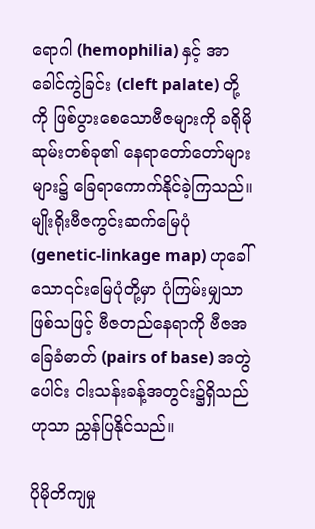ရောဂါ (hemophilia) နှင့် အာခေါင်ကွဲခြင်း (cleft palate) တို့ကို ဖြစ်ပွားစေသောဗီဇများကို ခရိုမိုဆုမ်းတစ်ခု၏ နေရာတော်တော်များများ၌ ခြေရာကောက်နိုင်ခဲ့ကြသည်။ မျိုးရိုးဗီဇကွင်းဆက်မြေပုံ (genetic-linkage map) ဟုခေါ်သော၎င်းမြေပုံတို့မှာ ပုံကြမ်းမျှသာဖြစ်သဖြင့် ဗီဇတည်နေရာကို ဗီဇအခြေခံဓာတ် (pairs of base) အတွဲပေါင်း ငါးသန်းခန့်အတွင်း၌ရှိသည်ဟုသာ ညွှန်ပြနိုင်သည်။

ပိုမိုတိကျမှု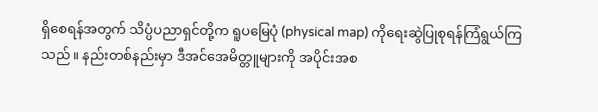ရှိစေရန်အတွက် သိပ္ပံပညာရှင်တို့က ရူပမြေပုံ (physical map) ကိုရေးဆွဲပြုစုရန်ကြံရွယ်ကြသည်။ နည်းတစ်နည်းမှာ ဒီအင်အေမိတ္တူများကို အပိုင်းအစ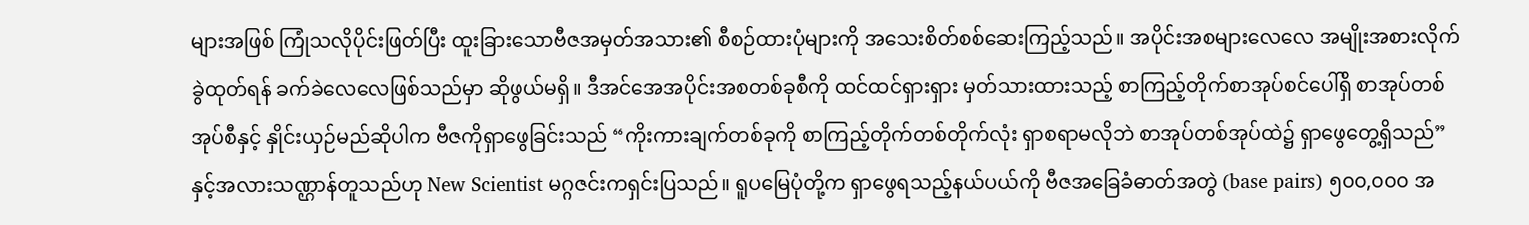များအဖြစ် ကြုံသလိုပိုင်းဖြတ်ပြီး ထူးခြားသောဗီဇအမှတ်အသား၏ စီစဉ်ထားပုံများကို အသေးစိတ်စစ်ဆေးကြည့်သည်။ အပိုင်းအစများလေလေ အမျိုးအစားလိုက်ခွဲထုတ်ရန် ခက်ခဲလေလေဖြစ်သည်မှာ ဆိုဖွယ်မရှိ။ ဒီအင်အေအပိုင်းအစတစ်ခုစီကို ထင်ထင်ရှားရှား မှတ်သားထားသည့် စာကြည့်တိုက်စာအုပ်စင်ပေါ်ရှိ စာအုပ်တစ်အုပ်စီနှင့် နှိုင်းယှဉ်မည်ဆိုပါက ဗီဇကိုရှာဖွေခြင်းသည် “ကိုးကားချက်တစ်ခုကို စာကြည့်တိုက်တစ်တိုက်လုံး ရှာစရာမလိုဘဲ စာအုပ်တစ်အုပ်ထဲ၌ ရှာဖွေတွေ့ရှိသည်” နှင့်အလားသဏ္ဌာန်တူသည်ဟု New Scientist မဂ္ဂဇင်းကရှင်းပြသည်။ ရူပမြေပုံတို့က ရှာဖွေရသည့်နယ်ပယ်ကို ဗီဇအခြေခံဓာတ်အတွဲ (base pairs) ၅၀၀,၀၀၀ အ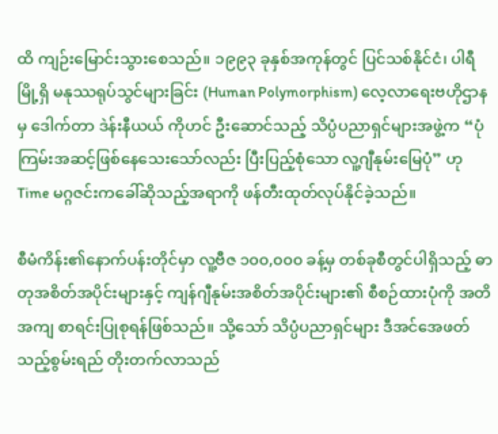ထိ ကျဉ်းမြောင်းသွားစေသည်။ ၁၉၉၃ ခုနှစ်အကုန်တွင် ပြင်သစ်နိုင်ငံ၊ ပါရီမြို့ရှိ မနုဿရုပ်သွင်များခြင်း (Human Polymorphism) လေ့လာရေးဗဟိုဌာနမှ ဒေါက်တာ ဒဲန်းနီယယ် ကိုဟင် ဦးဆောင်သည့် သိပ္ပံပညာရှင်များအဖွဲ့က “ပုံကြမ်းအဆင့်ဖြစ်နေသေးသော်လည်း ပြီးပြည့်စုံသော လူ့ဂျီနုမ်းမြေပုံ” ဟု Time မဂ္ဂဇင်းကခေါ်ဆိုသည့်အရာကို ဖန်တီးထုတ်လုပ်နိုင်ခဲ့သည်။

စီမံကိန်း၏နောက်ပန်းတိုင်မှာ လူ့ဗီဇ ၁၀၀,၀၀၀ ခန့်မှ တစ်ခုစီတွင်ပါရှိသည့် ဓာတုအစိတ်အပိုင်းများနှင့် ကျန်ဂျီနုမ်းအစိတ်အပိုင်းများ၏ စီစဉ်ထားပုံကို အတိအကျ စာရင်းပြုစုရန်ဖြစ်သည်။ သို့သော် သိပ္ပံပညာရှင်များ ဒီအင်အေဖတ်သည့်စွမ်းရည် တိုးတက်လာသည်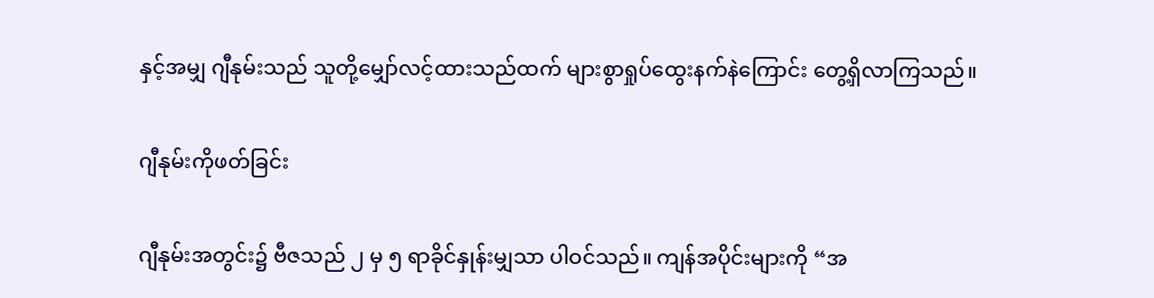နှင့်အမျှ ဂျီနုမ်းသည် သူတို့မျှော်လင့်ထားသည်ထက် များစွာရှုပ်ထွေးနက်နဲကြောင်း တွေ့ရှိလာကြသည်။

ဂျီနုမ်းကိုဖတ်ခြင်း

ဂျီနုမ်းအတွင်း၌ ဗီဇသည် ၂ မှ ၅ ရာခိုင်နှုန်းမျှသာ ပါဝင်သည်။ ကျန်အပိုင်းများကို “အ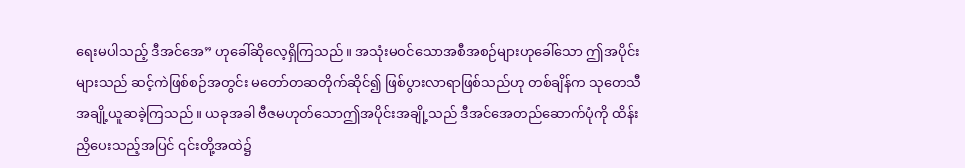ရေးမပါသည့် ဒီအင်အေ” ဟုခေါ်ဆိုလေ့ရှိကြသည်။ အသုံးမဝင်သောအစီအစဉ်များဟုခေါ်သော ဤအပိုင်းများသည် ဆင့်ကဲဖြစ်စဉ်အတွင်း မတော်တဆတိုက်ဆိုင်၍ ဖြစ်ပွားလာရာဖြစ်သည်ဟု တစ်ချိန်က သုတေသီအချို့ယူဆခဲ့ကြသည်။ ယခုအခါ ဗီဇမဟုတ်သောဤအပိုင်းအချို့သည် ဒီအင်အေတည်ဆောက်ပုံကို ထိန်းညှိပေးသည့်အပြင် ၎င်းတို့အထဲ၌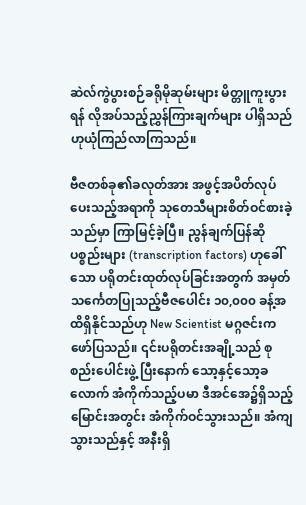ဆဲလ်ကွဲပွားစဉ်ခရိုမိုဆုမ်းများ မိတ္တူကူးပွားရန် လိုအပ်သည့်ညွှန်ကြားချက်များ ပါရှိသည်ဟုယုံကြည်လာကြသည်။

ဗီဇတစ်ခု၏ခလုတ်အား အဖွင့်အပိတ်လုပ်ပေးသည့်အရာကို သုတေသီများစိတ်ဝင်စားခဲ့သည်မှာ ကြာမြင့်ခဲ့ပြီ။ ညွန်ချက်ပြန်ဆိုပစ္စည်းများ (transcription factors) ဟုခေါ်သော ပရိုတင်းထုတ်လုပ်ခြင်းအတွက် အမှတ်သင်္ကေတပြုသည့်ဗီဇပေါင်း ၁၀,၀၀၀ ခန့်အထိရှိနိုင်သည်ဟု New Scientist မဂ္ဂဇင်းကဖော်ပြသည်။ ၎င်းပရိုတင်းအချို့သည် စုစည်းပေါင်းဖွဲ့ ပြီးနောက် သော့နှင့်သော့ခလောက် အံကိုက်သည့်ပမာ ဒီအင်အေ၌ရှိသည့်မြောင်းအတွင်း အံကိုက်ဝင်သွားသည်။ အံကျသွားသည်နှင့် အနီးရှိ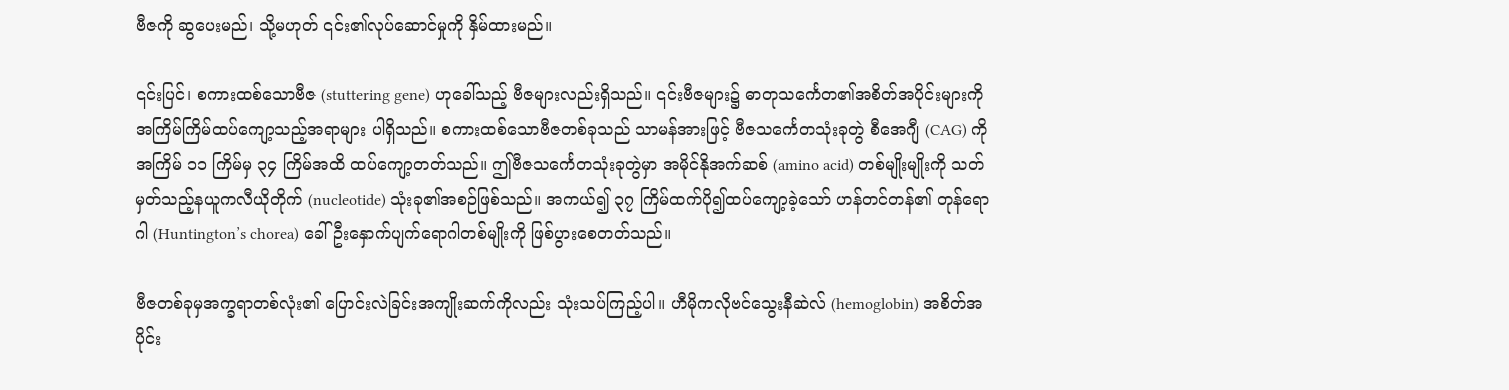ဗီဇကို ဆွပေးမည်၊ သို့မဟုတ် ၎င်း၏လုပ်ဆောင်မှုကို နှိမ်ထားမည်။

၎င်းပြင်၊ စကားထစ်သောဗီဇ (stuttering gene) ဟုခေါ်သည့် ဗီဇများလည်းရှိသည်။ ၎င်းဗီဇများ၌ ဓာတုသင်္ကေတ၏အစိတ်အပိုင်းများကို အကြိမ်ကြိမ်ထပ်ကျော့သည့်အရာများ ပါရှိသည်။ စကားထစ်သောဗီဇတစ်ခုသည် သာမန်အားဖြင့် ဗီဇသင်္ကေတသုံးခုတွဲ စီအေဂျီ (CAG) ကိုအကြိမ် ၁၁ ကြိမ်မှ ၃၄ ကြိမ်အထိ ထပ်ကျော့တတ်သည်။ ဤဗီဇသင်္ကေတသုံးခုတွဲမှာ အမိုင်နိုအက်ဆစ် (amino acid) တစ်မျိုးမျိုးကို သတ်မှတ်သည့်နယူကလီယိုတိုက် (nucleotide) သုံးခု၏အစဉ်ဖြစ်သည်။ အကယ်၍ ၃၇ ကြိမ်ထက်ပို၍ထပ်ကျော့ခဲ့သော် ဟန်တင်တန်၏ တုန်ရောဂါ (Huntington’s chorea) ခေါ် ဦးနှောက်ပျက်ရောဂါတစ်မျိုးကို ဖြစ်ပွားစေတတ်သည်။

ဗီဇတစ်ခုမှအက္ခရာတစ်လုံး၏ ပြောင်းလဲခြင်းအကျိုးဆက်ကိုလည်း သုံးသပ်ကြည့်ပါ။ ဟီမိုကလိုဗင်သွေးနီဆဲလ် (hemoglobin) အစိတ်အပိုင်း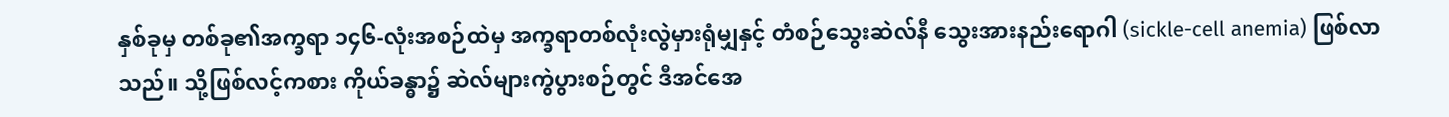နှစ်ခုမှ တစ်ခု၏အက္ခရာ ၁၄၆-လုံးအစဉ်ထဲမှ အက္ခရာတစ်လုံးလွဲမှားရုံမျှနှင့် တံစဉ်သွေးဆဲလ်နီ သွေးအားနည်းရောဂါ (sickle-cell anemia) ဖြစ်လာသည်။ သို့ဖြစ်လင့်ကစား ကိုယ်ခန္ဓာ၌ ဆဲလ်များကွဲပွားစဉ်တွင် ဒီအင်အေ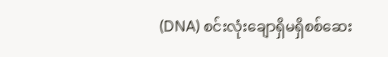(DNA) စင်းလုံးချောရှိမရှိစစ်ဆေး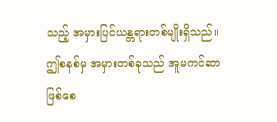သည့် အမှားပြင်ယန္တရားတစ်မျိုးရှိသည်။ ဤစနစ်မှ အမှားတစ်ခုသည် အူမကင်ဆာဖြစ်စေ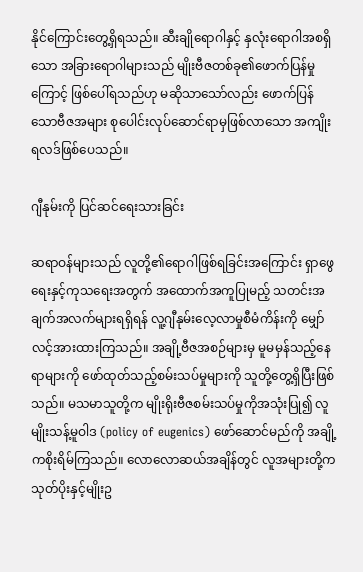နိုင်ကြောင်းတွေ့ရှိရသည်။ ဆီးချိုရောဂါနှင့် နှလုံးရောဂါအစရှိသော အခြားရောဂါများသည် မျိုးဗီဇတစ်ခု၏ဖောက်ပြန်မှုကြောင့် ဖြစ်ပေါ်ရသည်ဟု မဆိုသာသော်လည်း ဖောက်ပြန်သောဗီဇအများ စုပေါင်းလုပ်ဆောင်ရာမှဖြစ်လာသော အကျိုးရလဒ်ဖြစ်ပေသည်။

ဂျီနုမ်းကို ပြင်ဆင်ရေးသားခြင်း

ဆရာဝန်များသည် လူတို့၏ရောဂါဖြစ်ရခြင်းအကြောင်း ရှာဖွေရေးနှင့်ကုသရေးအတွက် အထောက်အကူပြုမည့် သတင်းအချက်အလက်များရရှိရန် လူ့ဂျီနုမ်းလေ့လာမှုစီမံကိန်းကို မျှော်လင့်အားထားကြသည်။ အချို့ဗီဇအစဉ်များမှ မူမမှန်သည့်နေရာများကို ဖော်ထုတ်သည့်စမ်းသပ်မှုများကို သူတို့တွေ့ရှိပြီးဖြစ်သည်။ မသမာသူတို့က မျိုးရိုးဗီဇစမ်းသပ်မှုကိုအသုံးပြု၍ လူမျိုးသန့်မူဝါဒ (policy of eugenics) ဖော်ဆောင်မည်ကို အချို့ကစိုးရိမ်ကြသည်။ လောလောဆယ်အချိန်တွင် လူအများတို့က သုတ်ပိုးနှင့်မျိုးဥ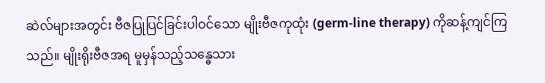ဆဲလ်များအတွင်း ဗီဇပြုပြင်ခြင်းပါဝင်သော မျိုးဗီဇကုထုံး (germ-line therapy) ကိုဆန့်ကျင်ကြသည်။ မျိုးရိုးဗီဇအရ မူမှန်သည့်သန္ဓေသား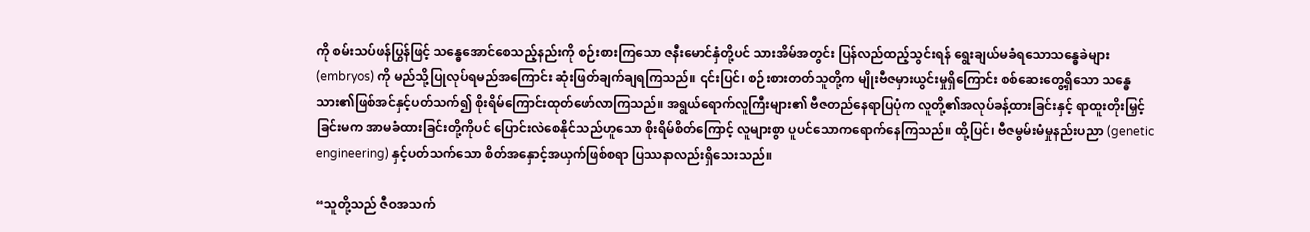ကို စမ်းသပ်ဖန်ပြွန်ဖြင့် သန္ဓေအောင်စေသည့်နည်းကို စဉ်းစားကြသော ဇနီးမောင်နှံတို့ပင် သားအိမ်အတွင်း ပြန်လည်ထည့်သွင်းရန် ရွေးချယ်မခံရသောသန္ဓေခဲများ (embryos) ကို မည်သို့ပြုလုပ်ရမည်အကြောင်း ဆုံးဖြတ်ချက်ချရကြသည်။ ၎င်းပြင်၊ စဉ်းစားတတ်သူတို့က မျိုးဗီဇမှားယွင်းမှုရှိကြောင်း စစ်ဆေးတွေ့ရှိသော သန္ဓေသား၏ဖြစ်အင်နှင့်ပတ်သက်၍ စိုးရိမ်ကြောင်းထုတ်ဖော်လာကြသည်။ အရွယ်ရောက်လူကြီးများ၏ ဗီဇတည်နေရာပြပုံက လူတို့၏အလုပ်ခန့်ထားခြင်းနှင့် ရာထူးတိုးမြှင့်ခြင်းမက အာမခံထားခြင်းတို့ကိုပင် ပြောင်းလဲစေနိုင်သည်ဟူသော စိုးရိမ်စိတ်ကြောင့် လူများစွာ ပူပင်သောကရောက်နေကြသည်။ ထို့ပြင်၊ ဗီဇမွမ်းမံမှုနည်းပညာ (genetic engineering) နှင့်ပတ်သက်သော စိတ်အနှောင့်အယှက်ဖြစ်စရာ ပြဿနာလည်းရှိသေးသည်။

“သူတို့သည် ဇီဝအသက်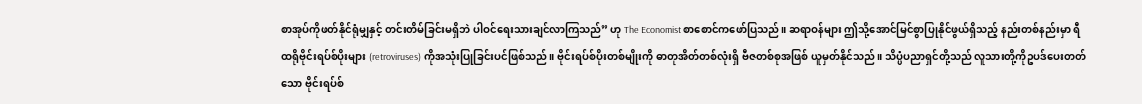စာအုပ်ကိုဖတ်နိုင်ရုံမျှနှင့် တင်းတိမ်ခြင်းမရှိဘဲ ပါဝင်ရေးသားချင်လာကြသည်” ဟု The Economist စာစောင်ကဖော်ပြသည်။ ဆရာဝန်များ ဤသို့အောင်မြင်စွာပြုနိုင်ဖွယ်ရှိသည့် နည်းတစ်နည်းမှာ ရီထရိုဗိုင်းရပ်စ်ပိုးများ (retroviruses) ကိုအသုံးပြုခြင်းပင်ဖြစ်သည်။ ဗိုင်းရပ်စ်ပိုးတစ်မျိုးကို ဓာတုအိတ်တစ်လုံးရှိ ဗီဇတစ်စုအဖြစ် ယူမှတ်နိုင်သည်။ သိပ္ပံပညာရှင်တို့သည် လူသားတို့ကိုဥပဒ်ပေးတတ်သော ဗိုင်းရပ်စ်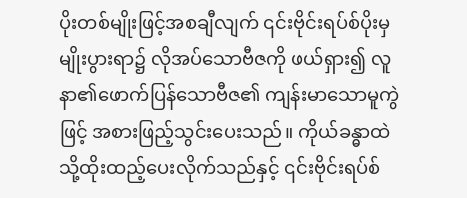ပိုးတစ်မျိုးဖြင့်အစချီလျက် ၎င်းဗိုင်းရပ်စ်ပိုးမှ မျိုးပွားရာ၌ လိုအပ်သောဗီဇကို ဖယ်ရှား၍ လူနာ၏ဖောက်ပြန်သောဗီဇ၏ ကျန်းမာသောမူကွဲဖြင့် အစားဖြည့်သွင်းပေးသည်။ ကိုယ်ခန္ဓာထဲသို့ထိုးထည့်ပေးလိုက်သည်နှင့် ၎င်းဗိုင်းရပ်စ်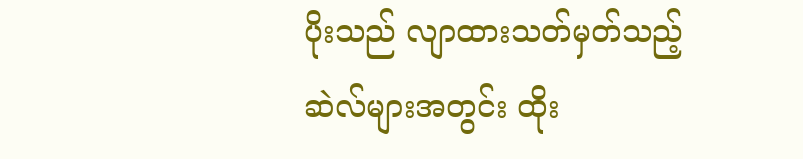ပိုးသည် လျာထားသတ်မှတ်သည့်ဆဲလ်များအတွင်း ထိုး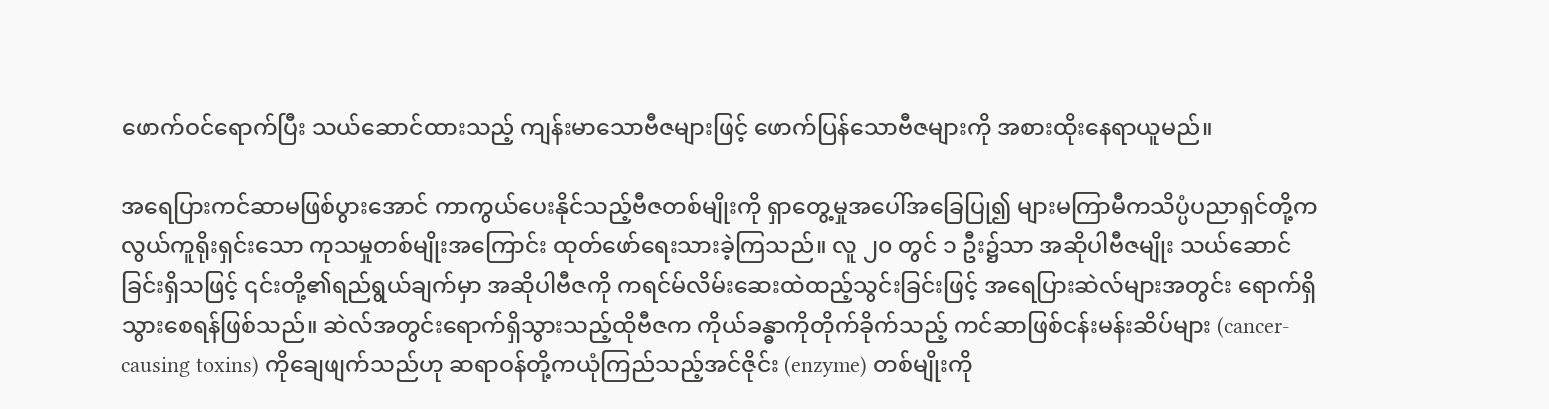ဖောက်ဝင်ရောက်ပြီး သယ်ဆောင်ထားသည့် ကျန်းမာသောဗီဇများဖြင့် ဖောက်ပြန်သောဗီဇများကို အစားထိုးနေရာယူမည်။

အရေပြားကင်ဆာမဖြစ်ပွားအောင် ကာကွယ်ပေးနိုင်သည့်ဗီဇတစ်မျိုးကို ရှာတွေ့မှုအပေါ်အခြေပြု၍ များမကြာမီကသိပ္ပံပညာရှင်တို့က လွယ်ကူရိုးရှင်းသော ကုသမှုတစ်မျိုးအကြောင်း ထုတ်ဖော်ရေးသားခဲ့ကြသည်။ လူ ၂၀ တွင် ၁ ဦး၌သာ အဆိုပါဗီဇမျိုး သယ်ဆောင်ခြင်းရှိသဖြင့် ၎င်းတို့၏ရည်ရွယ်ချက်မှာ အဆိုပါဗီဇကို ကရင်မ်လိမ်းဆေးထဲထည့်သွင်းခြင်းဖြင့် အရေပြားဆဲလ်များအတွင်း ရောက်ရှိသွားစေရန်ဖြစ်သည်။ ဆဲလ်အတွင်းရောက်ရှိသွားသည့်ထိုဗီဇက ကိုယ်ခန္ဓာကိုတိုက်ခိုက်သည့် ကင်ဆာဖြစ်ငန်းမန်းဆိပ်များ (cancer-causing toxins) ကိုချေဖျက်သည်ဟု ဆရာဝန်တို့ကယုံကြည်သည့်အင်ဇိုင်း (enzyme) တစ်မျိုးကို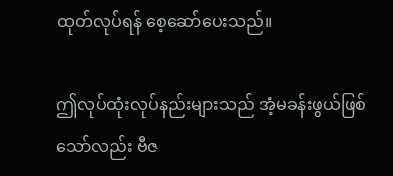ထုတ်လုပ်ရန် စေ့ဆော်ပေးသည်။

ဤလုပ်ထုံးလုပ်နည်းများသည် အံ့မခန်းဖွယ်ဖြစ်သော်လည်း ဗီဇ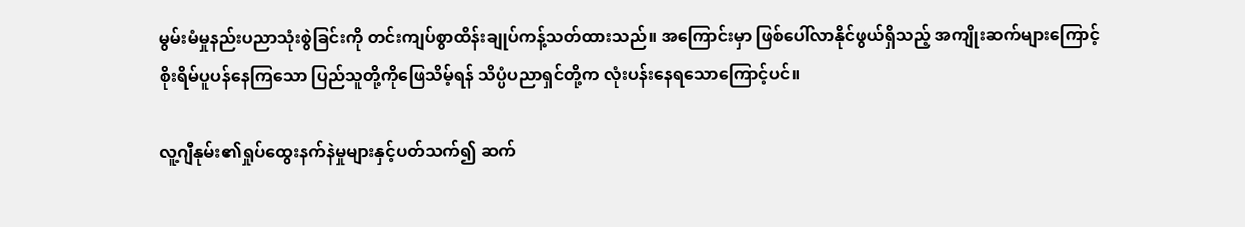မွမ်းမံမှုနည်းပညာသုံးစွဲခြင်းကို တင်းကျပ်စွာထိန်းချုပ်ကန့်သတ်ထားသည်။ အကြောင်းမှာ ဖြစ်ပေါ်လာနိုင်ဖွယ်ရှိသည့် အကျိုးဆက်များကြောင့် စိုးရိမ်ပူပန်နေကြသော ပြည်သူတို့ကိုဖြေသိမ့်ရန် သိပ္ပံပညာရှင်တို့က လုံးပန်းနေရသောကြောင့်ပင်။

လူ့ဂျီနုမ်း၏ရှုပ်ထွေးနက်နဲမှုများနှင့်ပတ်သက်၍ ဆက်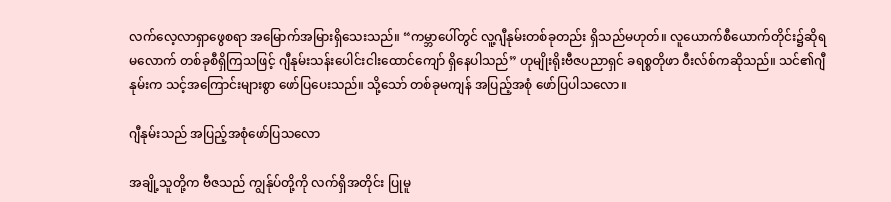လက်လေ့လာရှာဖွေစရာ အမြောက်အမြားရှိသေးသည်။ “ကမ္ဘာပေါ်တွင် လူ့ဂျီနုမ်းတစ်ခုတည်း ရှိသည်မဟုတ်။ လူယောက်စီယောက်တိုင်း၌ဆိုရမလောက် တစ်ခုစီရှိကြသဖြင့် ဂျီနုမ်းသန်းပေါင်းငါးထောင်ကျော် ရှိနေပါသည်” ဟုမျိုးရိုးဗီဇပညာရှင် ခရစ္စတိုဖာ ဝီးလ်စ်ကဆိုသည်။ သင်၏ဂျီနုမ်းက သင့်အကြောင်းများစွာ ဖော်ပြပေးသည်။ သို့သော် တစ်ခုမကျန် အပြည့်အစုံ ဖော်ပြပါသလော။

ဂျီနုမ်းသည် အပြည့်အစုံဖော်ပြသလော

အချို့သူတို့က ဗီဇသည် ကျွန်ုပ်တို့ကို လက်ရှိအတိုင်း ပြုမူ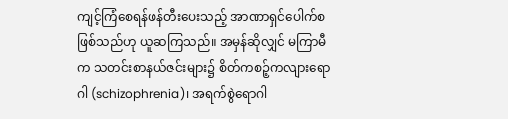ကျင့်ကြံစေရန်ဖန်တီးပေးသည့် အာဏာရှင်ပေါက်စဖြစ်သည်ဟု ယူဆကြသည်။ အမှန်ဆိုလျှင် မကြာမီက သတင်းစာနယ်ဇင်းများ၌ စိတ်ကစဉ့်ကလျားရောဂါ (schizophrenia)၊ အရက်စွဲရောဂါ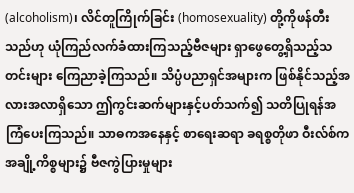(alcoholism)၊ လိင်တူကြိုက်ခြင်း (homosexuality) တို့ကိုဖန်တီးသည်ဟု ယုံကြည်လက်ခံထားကြသည့်ဗီဇများ ရှာဖွေတွေ့ရှိသည့်သတင်းများ ကြေညာခဲ့ကြသည်။ သိပ္ပံပညာရှင်အများက ဖြစ်နိုင်သည့်အလားအလာရှိသော ဤကွင်းဆက်များနှင့်ပတ်သက်၍ သတိပြုရန်အကြံပေးကြသည်။ သာဓကအနေနှင့် စာရေးဆရာ ခရစ္စတိုဖာ ဝီးလ်စ်က အချို့ကိစ္စများ၌ ဗီဇကွဲပြားမှုများ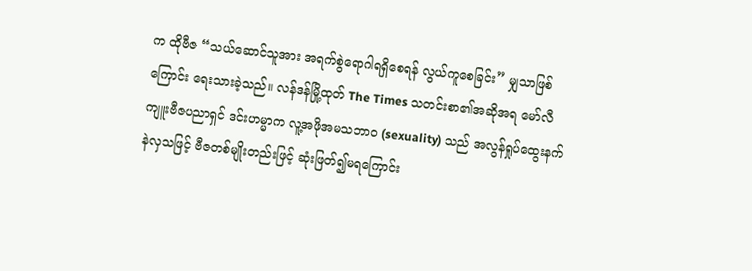က ထိုဗီဇ “သယ်ဆောင်သူအား အရက်စွဲရောဂါရရှိစေရန် လွယ်ကူစေခြင်း” မျှသာဖြစ်ကြောင်း ရေးသားခဲ့သည်။ လန်ဒန်မြို့ထုတ် The Times သတင်းစာ၏အဆိုအရ မော်လီကျူးဗီဇပညာရှင် ဒင်းဟမ္မာက လူ့အဖိုအမသဘာဝ (sexuality) သည် အလွန်ရှုပ်ထွေးနက်နဲလှသဖြင့် ဗီဇတစ်မျိုးတည်းဖြင့် ဆုံးဖြတ်၍မရကြောင်း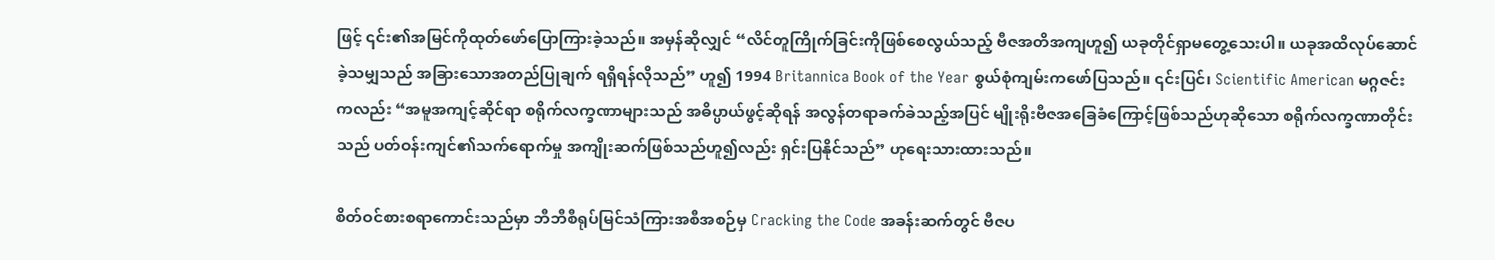ဖြင့် ၎င်း၏အမြင်ကိုထုတ်ဖော်ပြောကြားခဲ့သည်။ အမှန်ဆိုလျှင် “လိင်တူကြိုက်ခြင်းကိုဖြစ်စေလွယ်သည့် ဗီဇအတိအကျဟူ၍ ယခုတိုင်ရှာမတွေ့သေးပါ။ ယခုအထိလုပ်ဆောင်ခဲ့သမျှသည် အခြားသောအတည်ပြုချက် ရရှိရန်လိုသည်” ဟူ၍ 1994 Britannica Book of the Year စွယ်စုံကျမ်းကဖော်ပြသည်။ ၎င်းပြင်၊ Scientific American မဂ္ဂဇင်းကလည်း “အမူအကျင့်ဆိုင်ရာ စရိုက်လက္ခဏာများသည် အဓိပ္ပာယ်ဖွင့်ဆိုရန် အလွန်တရာခက်ခဲသည့်အပြင် မျိုးရိုးဗီဇအခြေခံကြောင့်ဖြစ်သည်ဟုဆိုသော စရိုက်လက္ခဏာတိုင်းသည် ပတ်ဝန်းကျင်၏သက်ရောက်မှု အကျိုးဆက်ဖြစ်သည်ဟူ၍လည်း ရှင်းပြနိုင်သည်” ဟုရေးသားထားသည်။

စိတ်ဝင်စားစရာကောင်းသည်မှာ ဘီဘီစီရုပ်မြင်သံကြားအစီအစဉ်မှ Cracking the Code အခန်းဆက်တွင် ဗီဇပ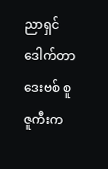ညာရှင် ဒေါက်တာ ဒေးဗစ် စူဇူကီးက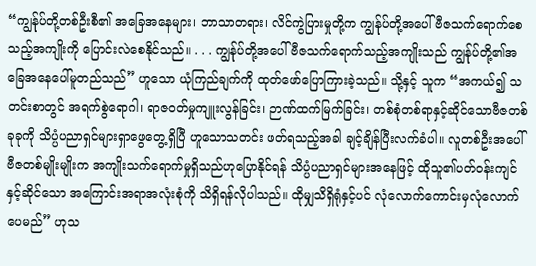“ကျွန်ုပ်တို့တစ်ဦးစီ၏ အခြေအနေများ၊ ဘာသာတရား၊ လိင်ကွဲပြားမှုတို့က ကျွန်ုပ်တို့အပေါ် ဗီဇသက်ရောက်စေသည့်အကျိုးကို ပြောင်းလဲစေနိုင်သည်။ . . . ကျွန်ုပ်တို့အပေါ် ဗီဇသက်ရောက်သည့်အကျိုးသည် ကျွန်ုပ်တို့၏အခြေအနေပေါ်မူတည်သည်” ဟူသော ယုံကြည်ချက်ကို ထုတ်ဖော်ပြောကြားခဲ့သည်။ သို့နှင့် သူက “အကယ်၍ သတင်းစာတွင် အရက်စွဲရောဂါ၊ ရာဇဝတ်မှုကျူးလွန်ခြင်း၊ ဉာဏ်ထက်မြက်ခြင်း၊ တစ်စုံတစ်ရာနှင့်ဆိုင်သောဗီဇတစ်ခုခုကို သိပ္ပံပညာရှင်များရှာဖွေတွေ့ရှိပြီ ဟူသောသတင်း ဖတ်ရသည့်အခါ ချင့်ချိန်ပြီးလက်ခံပါ။ လူတစ်ဦးအပေါ် ဗီဇတစ်မျိုးမျိုးက အကျိုးသက်ရောက်မှုရှိသည်ဟုပြောနိုင်ရန် သိပ္ပံပညာရှင်များအနေဖြင့် ထိုသူ၏ပတ်ဝန်းကျင်နှင့်ဆိုင်သော အကြောင်းအရာအလုံးစုံကို သိရှိရန်လိုပါသည်။ ထိုမျှသိရှိရုံနှင့်ပင် လုံလောက်ကောင်းမှလုံလောက်ပေမည်” ဟုသ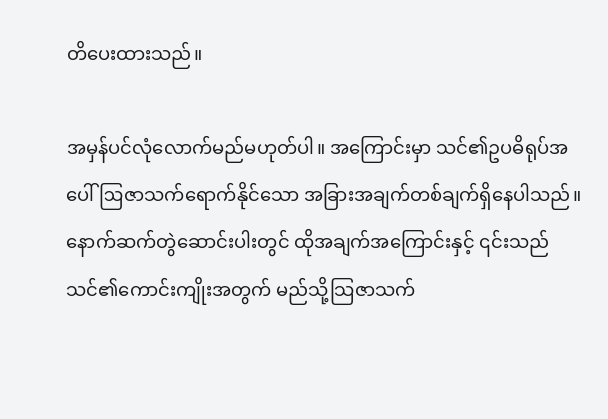တိပေးထားသည်။

အမှန်ပင်လုံလောက်မည်မဟုတ်ပါ။ အကြောင်းမှာ သင်၏ဥပဓိရုပ်အပေါ် ဩဇာသက်ရောက်နိုင်သော အခြားအချက်တစ်ချက်ရှိနေပါသည်။ နောက်ဆက်တွဲဆောင်းပါးတွင် ထိုအချက်အကြောင်းနှင့် ၎င်းသည် သင်၏ကောင်းကျိုးအတွက် မည်သို့သြဇာသက်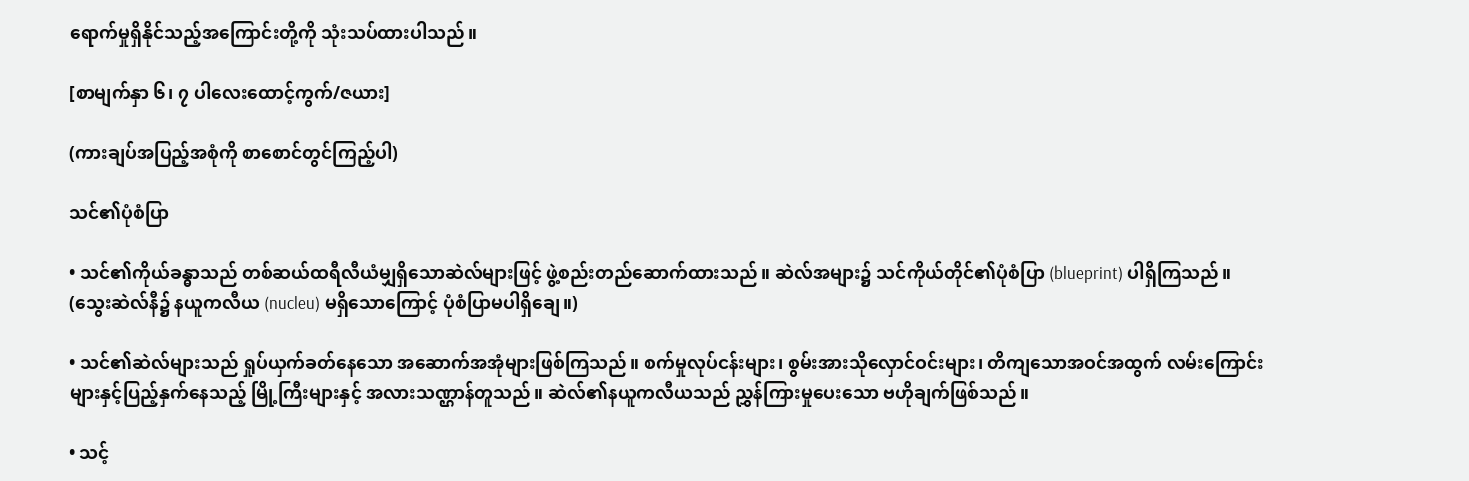ရောက်မှုရှိနိုင်သည့်အကြောင်းတို့ကို သုံးသပ်ထားပါသည်။

[စာမျက်နှာ ၆၊ ၇ ပါလေးထောင့်ကွက်/ဇယား]

(ကားချပ်အပြည့်အစုံကို စာစောင်တွင်ကြည့်ပါ)

သင်၏ပုံစံပြာ

• သင်၏ကိုယ်ခန္ဓာသည် တစ်ဆယ်ထရီလီယံမျှရှိသောဆဲလ်များဖြင့် ဖွဲ့စည်းတည်ဆောက်ထားသည်။ ဆဲလ်အများ၌ သင်ကိုယ်တိုင်၏ပုံစံပြာ (blueprint) ပါရှိကြသည်။ (သွေးဆဲလ်နီ၌ နယူကလီယ (nucleu) မရှိသောကြောင့် ပုံစံပြာမပါရှိချေ။)

• သင်၏ဆဲလ်များသည် ရှုပ်ယှက်ခတ်နေသော အဆောက်အအုံများဖြစ်ကြသည်။ စက်မှုလုပ်ငန်းများ၊ စွမ်းအားသိုလှောင်ဝင်းများ၊ တိကျသောအဝင်အထွက် လမ်းကြောင်းများနှင့်ပြည့်နှက်နေသည့် မြို့ကြီးများနှင့် အလားသဏ္ဌာန်တူသည်။ ဆဲလ်၏နယူကလီယသည် ညွှန်ကြားမှုပေးသော ဗဟိုချက်ဖြစ်သည်။

• သင့်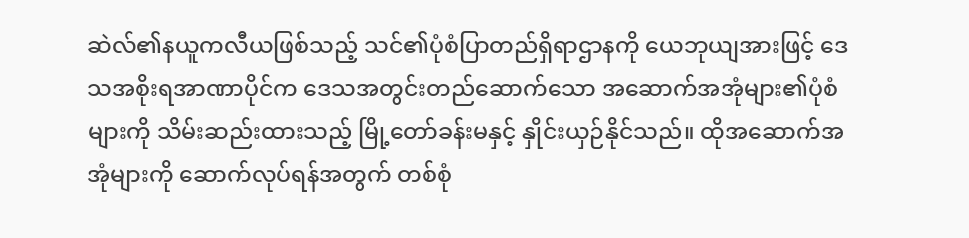ဆဲလ်၏နယူကလီယဖြစ်သည့် သင်၏ပုံစံပြာတည်ရှိရာဌာနကို ယေဘုယျအားဖြင့် ဒေသအစိုးရအာဏာပိုင်က ဒေသအတွင်းတည်ဆောက်သော အဆောက်အအုံများ၏ပုံစံများကို သိမ်းဆည်းထားသည့် မြို့တော်ခန်းမနှင့် နှိုင်းယှဉ်နိုင်သည်။ ထိုအဆောက်အအုံများကို ဆောက်လုပ်ရန်အတွက် တစ်စုံ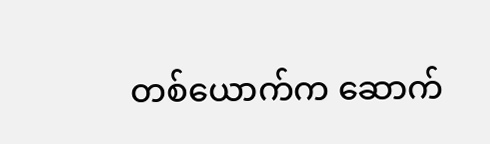တစ်ယောက်က ဆောက်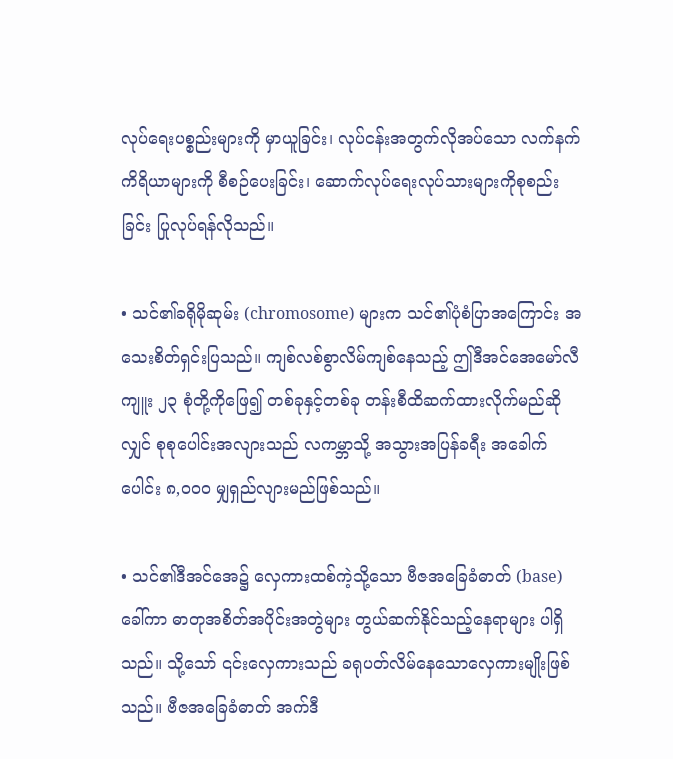လုပ်ရေးပစ္စည်းများကို မှာယူခြင်း၊ လုပ်ငန်းအတွက်လိုအပ်သော လက်နက်ကိရိယာများကို စီစဉ်ပေးခြင်း၊ ဆောက်လုပ်ရေးလုပ်သားများကိုစုစည်းခြင်း ပြုလုပ်ရန်လိုသည်။

• သင်၏ခရိုမိုဆုမ်း (chromosome) များက သင်၏ပုံစံပြာအကြောင်း အသေးစိတ်ရှင်းပြသည်။ ကျစ်လစ်စွာလိမ်ကျစ်နေသည့် ဤဒီအင်အေမော်လီကျူး ၂၃ စုံတို့ကိုဖြေ၍ တစ်ခုနှင့်တစ်ခု တန်းစီထိဆက်ထားလိုက်မည်ဆိုလျှင် စုစုပေါင်းအလျားသည် လကမ္ဘာသို့ အသွားအပြန်ခရီး အခေါက်ပေါင်း ၈,၀၀၀ မျှရှည်လျားမည်ဖြစ်သည်။

• သင်၏ဒီအင်အေ၌ လှေကားထစ်ကဲ့သို့သော ဗီဇအခြေခံဓာတ် (base) ခေါ်ကာ ဓာတုအစိတ်အပိုင်းအတွဲများ တွယ်ဆက်နိုင်သည့်နေရာများ ပါရှိသည်။ သို့သော် ၎င်းလှေကားသည် ခရုပတ်လိမ်နေသောလှေကားမျိုးဖြစ်သည်။ ဗီဇအခြေခံဓာတ် အက်ဒီ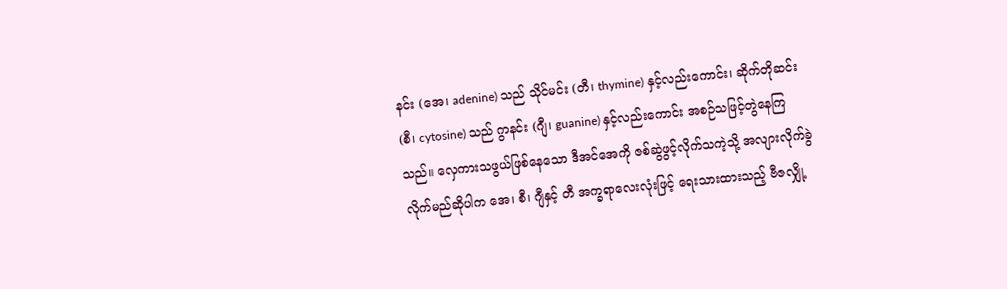နင်း (အေ၊ adenine) သည် သိုင်မင်း (တီ၊ thymine) နှင့်လည်းကောင်း၊ ဆိုက်တိုဆင်း (စီ၊ cytosine) သည် ဂွာနင်း (ဂျီ၊ guanine) နှင့်လည်းကောင်း အစဉ်သဖြင့်တွဲနေကြသည်။ လှေကားသဖွယ်ဖြစ်နေသော ဒီအင်အေကို ဇစ်ဆွဲဖွင့်လိုက်သကဲ့သို့ အလျားလိုက်ခွဲလိုက်မည်ဆိုပါက အေ၊ စီ၊ ဂျီနှင့် တီ အက္ခရာလေးလုံးဖြင့် ရေးသားထားသည့် ဗီဇလျှို့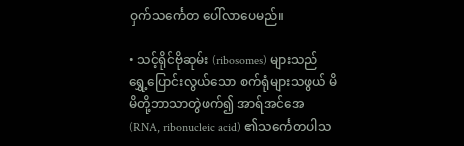ဝှက်သင်္ကေတ ပေါ်လာပေမည်။

• သင့်ရိုင်ဗိုဆုမ်း (ribosomes) များသည် ရွှေ့ပြောင်းလွယ်သော စက်ရုံများသဖွယ် မိမိတို့ဘာသာတွဲဖက်၍ အာရ်အင်အေ (RNA, ribonucleic acid) ၏သင်္ကေတပါသ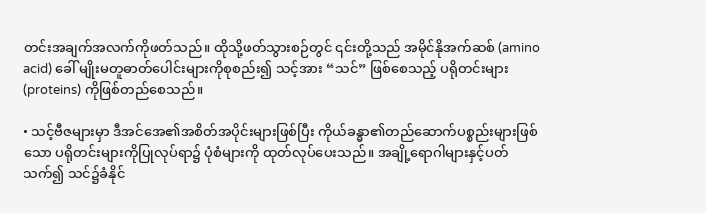တင်းအချက်အလက်ကိုဖတ်သည်။ ထိုသို့ဖတ်သွားစဉ်တွင် ၎င်းတို့သည် အမိုင်နိုအက်ဆစ် (amino acid) ခေါ် မျိုးမတူဓာတ်ပေါင်းများကိုစုစည်း၍ သင့်အား “သင်” ဖြစ်စေသည့် ပရိုတင်းများ (proteins) ကိုဖြစ်တည်စေသည်။

• သင့်ဗီဇများမှာ ဒီအင်အေ၏အစိတ်အပိုင်းများဖြစ်ပြီး ကိုယ်ခန္ဓာ၏တည်ဆောက်ပစ္စည်းများဖြစ်သော ပရိုတင်းများကိုပြုလုပ်ရာ၌ ပုံစံများကို ထုတ်လုပ်ပေးသည်။ အချို့ရောဂါများနှင့်ပတ်သက်၍ သင်၌ခံနိုင်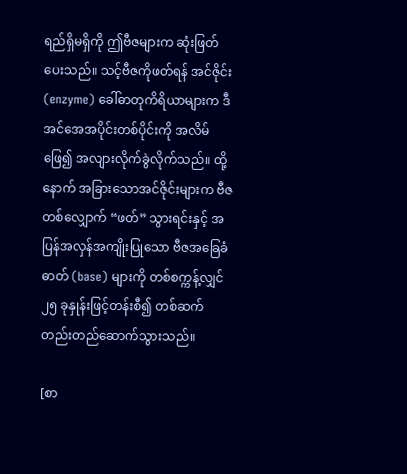ရည်ရှိမရှိကို ဤဗီဇများက ဆုံးဖြတ်ပေးသည်။ သင့်ဗီဇကိုဖတ်ရန် အင်ဇိုင်း (enzyme) ခေါ်ဓာတုကိရိယာများက ဒီအင်အေအပိုင်းတစ်ပိုင်းကို အလိမ်ဖြေ၍ အလျားလိုက်ခွဲလိုက်သည်။ ထို့နောက် အခြားသောအင်ဇိုင်းများက ဗီဇတစ်လျှောက် “ဖတ်” သွားရင်းနှင့် အပြန်အလှန်အကျိုးပြုသော ဗီဇအခြေခံဓာတ် (base) များကို တစ်စက္ကန့်လျှင် ၂၅ ခုနှုန်းဖြင့်တန်းစီ၍ တစ်ဆက်တည်းတည်ဆောက်သွားသည်။

[စာ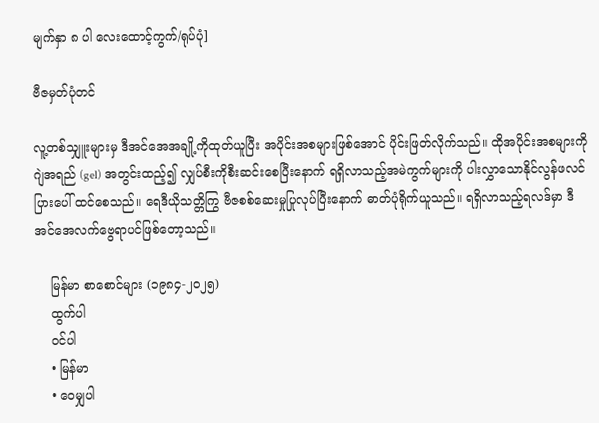မျက်နှာ ၈ ပါ လေးထောင့်ကွက်/ရုပ်ပုံ]

ဗီဇမှတ်ပုံတင်

လူ့တစ်သျှူးများမှ ဒီအင်အေအချို့ကိုထုတ်ယူပြီး အပိုင်းအစများဖြစ်အောင် ပိုင်းဖြတ်လိုက်သည်။ ထိုအပိုင်းအစများကို ဂျဲအရည် (gel) အတွင်းထည့်၍ လျှပ်စီးကိုစီးဆင်းစေပြီးနောက် ရရှိလာသည့်အမဲကွက်များကို ပါးလွှာသောနိုင်လွန်ဖလင်ပြားပေါ် ထင်စေသည်။ ရေဒီယိုသတ္တိကြွ ဗီဇစစ်ဆေးမှုပြုလုပ်ပြီးနောက် ဓာတ်ပုံရိုက်ယူသည်။ ရရှိလာသည့်ရလဒ်မှာ ဒီအင်အေလက်ဗွေရာပင်ဖြစ်တော့သည်။

    မြန်မာ စာစောင်များ (၁၉၈၄-၂၀၂၅)
    ထွက်ပါ
    ဝင်ပါ
    • မြန်မာ
    • ဝေမျှပါ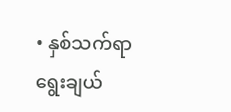• နှစ်သက်ရာ ရွေးချယ်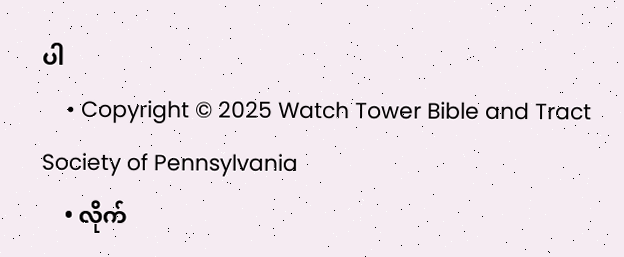ပါ
    • Copyright © 2025 Watch Tower Bible and Tract Society of Pennsylvania
    • လိုက်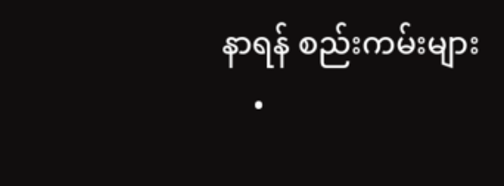နာရန် စည်းကမ်းများ
    •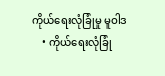ကိုယ်ရေးလုံခြုံမှု မူဝါဒ
    • ကိုယ်ရေးလုံခြုံ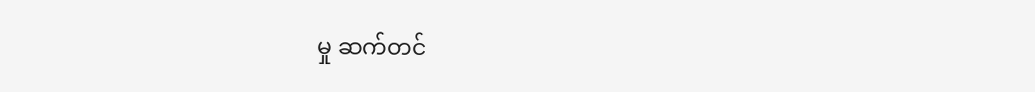မှု ဆက်တင်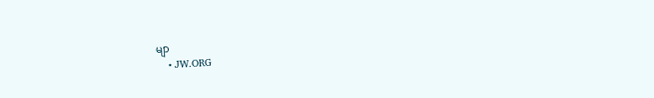မျာ
    • JW.ORG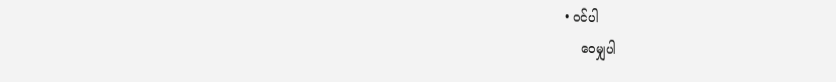• ဝင်ပါ
    ဝေမျှပါ